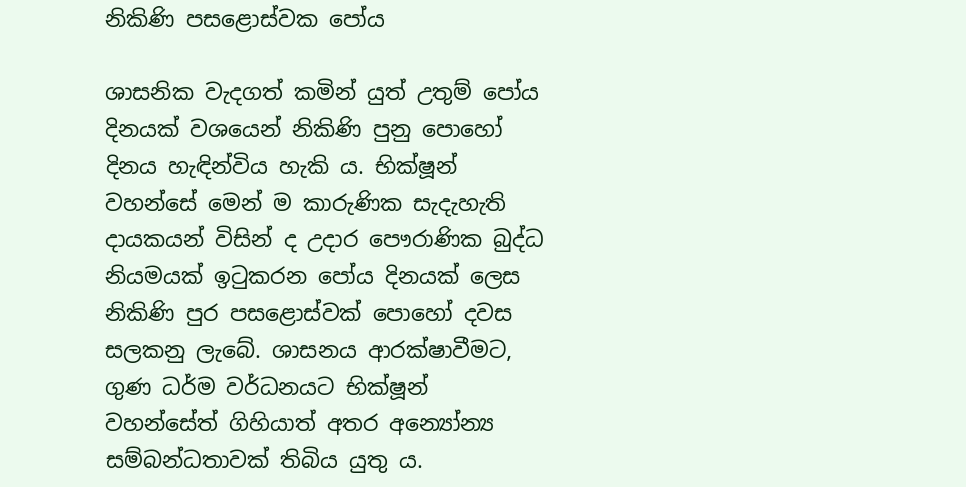නිකිණි පසළොස්වක පෝය

ශාසනික වැදගත් කමින් යුත් උතුම් පෝය දිනයක් වශයෙන් නිකිණි පුනු පොහෝ දිනය හැඳින්විය හැකි ය. භික්ෂූන් වහන්සේ මෙන් ම කාරුණික සැදැහැති දායකයන් විසින් ද උදාර පෞරාණික බුද්ධ නියමයක් ඉටුකරන පෝය දිනයක් ලෙස නිකිණි පුර පසළොස්වක් පොහෝ දවස සලකනු ලැබේ. ශාසනය ආරක්ෂාවීමට, ගුණ ධර්ම වර්ධනයට භික්ෂූන් වහන්සේත් ගිහියාත් අතර අන්‍යෝන්‍ය සම්බන්ධතාවක් තිබිය යුතු ය.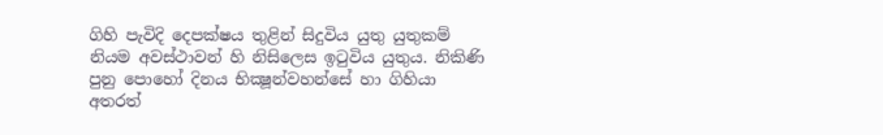ගිහි පැවිදි දෙපක්ෂය තුළින් සිදුවිය යුතු යුතුකම් නියම අවස්ථාවන් හි නිසිලෙස ඉටුවිය යුතුය. නිකිණි පුනු පොහෝ දිනය භික්‍ෂූන්වහන්සේ හා ගිහියා අතරත්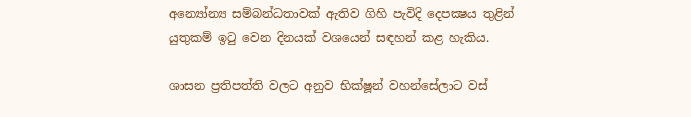අන්‍යෝන්‍ය සම්බන්ධතාවක් ඇතිව ගිහි පැවිදි දෙපක්‍ෂය තුළින් යුතුකම් ඉටු වෙන දිනයක් වශයෙන් සඳහන් කළ හැකිය.

ශාසන ප්‍රතිපත්ති වලට අනුව භික්ෂූන් වහන්සේලාට වස්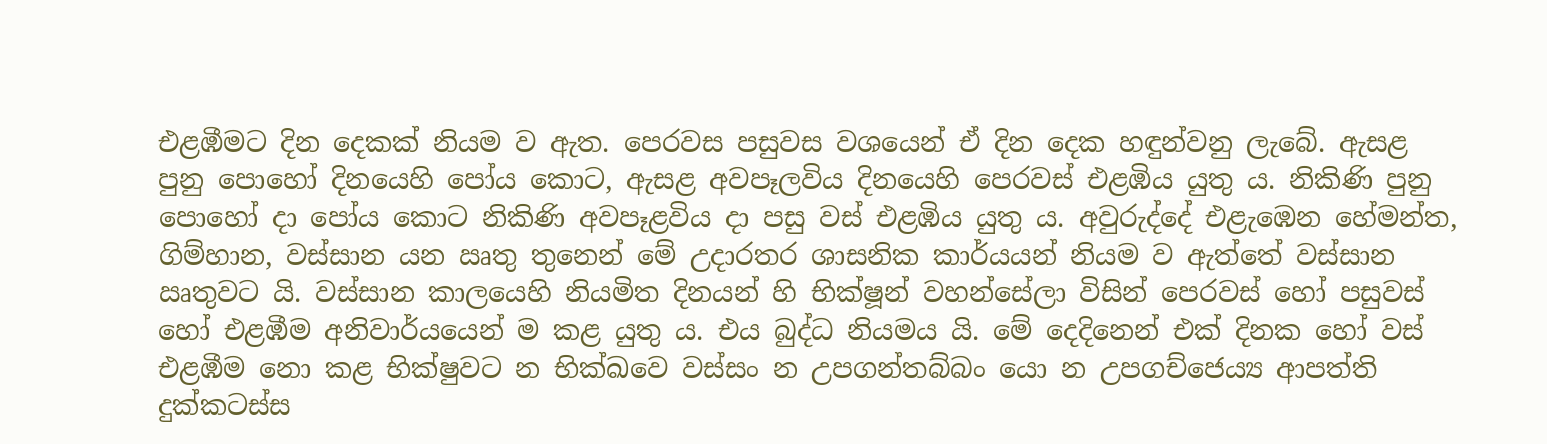එළඹීමට දින දෙකක් නියම ව ඇත. පෙරවස පසුවස වශයෙන් ඒ දින දෙක හඳුන්වනු ලැබේ. ඇසළ පුනු පොහෝ දිනයෙහි පෝය කොට, ඇසළ අවපෑලවිය දිනයෙහි පෙරවස් එළඹිය යුතු ය. නිකිණි පුනු පොහෝ දා පෝය කොට නිකිණි අවපෑළවිය දා පසු වස් එළඹිය යුතු ය. අවුරුද්දේ එළැඹෙන හේමන්ත, ගිම්හාන, වස්සාන යන ඍතු තුනෙන් මේ උදාරතර ශාසනික කාර්යයන් නියම ව ඇත්තේ වස්සාන ඍතුවට යි. වස්සාන කාලයෙහි නියමිත දිනයන් හි භික්ෂූන් වහන්සේලා විසින් පෙරවස් හෝ පසුවස් හෝ එළඹීම අනිවාර්යයෙන් ම කළ යුතු ය. එය බුද්ධ නියමය යි. මේ දෙදිනෙන් එක් දිනක හෝ වස් එළඹීම නො කළ භික්ෂුවට න භික්ඛවෙ වස්සං න උපගන්තබ්බං යො න උපගච්ජෙය්‍ය ආපත්ති දුක්කටස්ස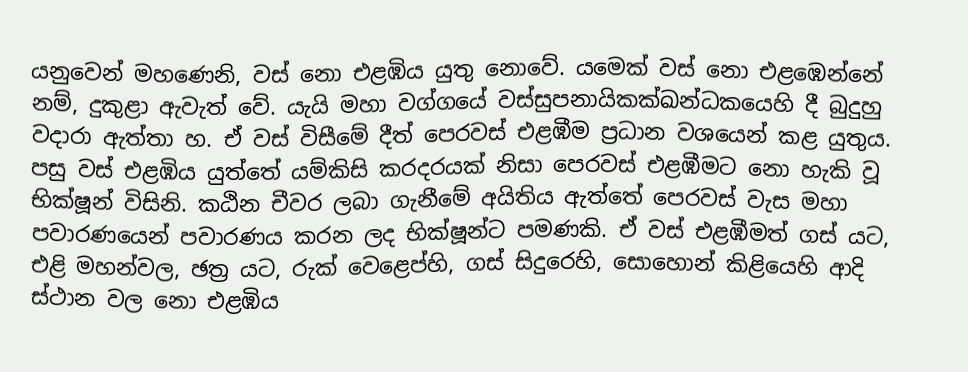යනුවෙන් මහණෙනි, වස් නො එළඹිය යුතු නොවේ. යමෙක් වස් නො එළඹෙන්නේ නම්, දුකුළා ඇවැත් වේ. යැයි මහා වග්ගයේ වස්සුපනායිකක්ඛන්ධකයෙහි දී බුදුහු වදාරා ඇත්තා හ. ඒ වස් විසීමේ දීත් පෙරවස් එළඹීම ප්‍රධාන වශයෙන් කළ යුතුය. පසු වස් එළඹිය යුත්තේ යම්කිසි කරදරයක් නිසා පෙරවස් එළඹීමට නො හැකි වූ භික්ෂූන් විසිනි. කඨින චීවර ලබා ගැනීමේ අයිතිය ඇත්තේ පෙරවස් වැස මහා පවාරණයෙන් පවාරණය කරන ලද භික්ෂූන්ට පමණකි. ඒ වස් එළඹීමත් ගස් යට, එළි මහන්වල, ඡත්‍ර යට, රුක් වෙළෙප්හි, ගස් සිදුරෙහි, සොහොන් කිළියෙහි ආදි ස්ථාන වල නො එළඹිය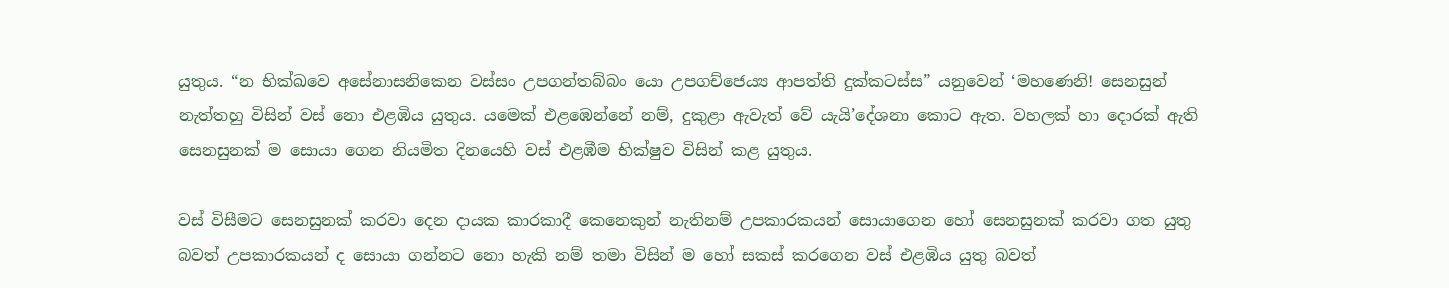යුතුය. “න භික්ඛවෙ අසේනාසනිකෙන වස්සං උපගන්තබ්බං යො උපගච්ජෙය්‍ය ආපත්ති දුක්කටස්ස” යනුවෙන් ‘මහණෙනි! සෙනසුන් නැත්තහු විසින් වස් නො එළඹිය යුතුය. යමෙක් එළඹෙන්නේ නම්, දුකුළා ඇවැත් වේ යැයි’දේශනා කොට ඇත. වහලක් හා දොරක් ඇති සෙනසුනක් ම සොයා ගෙන නියමිත දිනයෙහි වස් එළඹීම භික්ෂුව විසින් කළ යුතුය.

වස් විසීමට සෙනසුනක් කරවා දෙන දායක කාරකාදී කෙනෙකුන් නැතිනම් උපකාරකයන් සොයාගෙන හෝ සෙනසුනක් කරවා ගත යුතු බවත් උපකාරකයන් ද සොයා ගන්නට නො හැකි නම් තමා විසින් ම හෝ සකස් කරගෙන වස් එළඹිය යුතු බවත්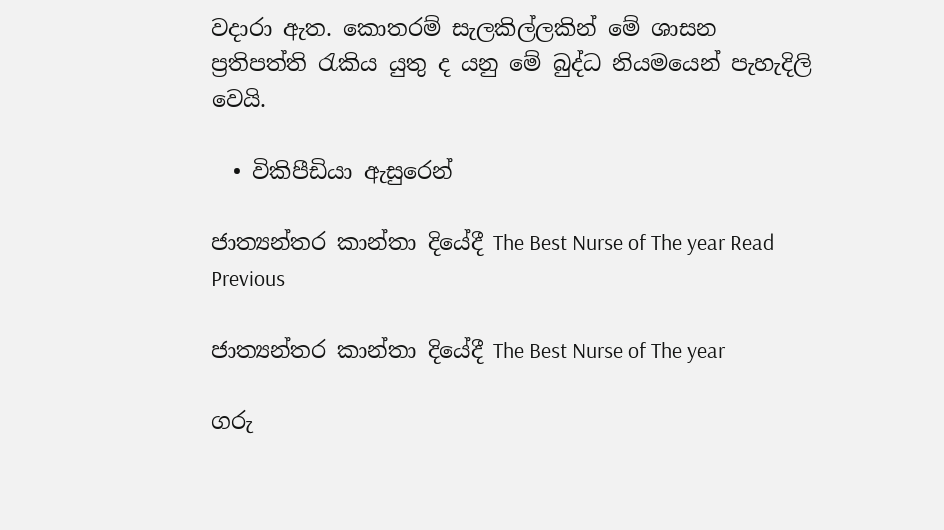වදාරා ඇත. කොතරම් සැලකිල්ලකින් මේ ශාසන ප්‍රතිපත්ති රැකිය යුතු ද යනු මේ බුද්ධ නියමයෙන් පැහැදිලි වෙයි.

  • විකිපීඩියා ඇසුරෙන්

ජාත්‍යන්තර කාන්තා දියේදී The Best Nurse of The year Read Previous

ජාත්‍යන්තර කාන්තා දියේදී The Best Nurse of The year

ගරු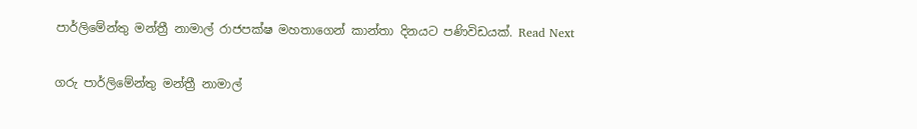පාර්ලිමේන්තු මන්ත්‍රී නාමාල් රාජපක්ෂ මහතාගෙන් කාන්තා දිනයට පණිවිඩයක්. Read Next

ගරු පාර්ලිමේන්තු මන්ත්‍රී නාමාල්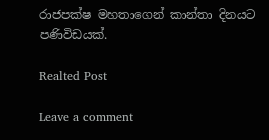රාජපක්ෂ මහතාගෙන් කාන්තා දිනයට පණිවිඩයක්.

Realted Post

Leave a comment